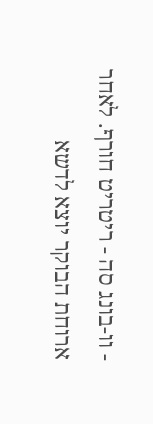- וו-בונג סה - ריטריט חורף. לאחר ארוחת הבוקר יוצא לדשא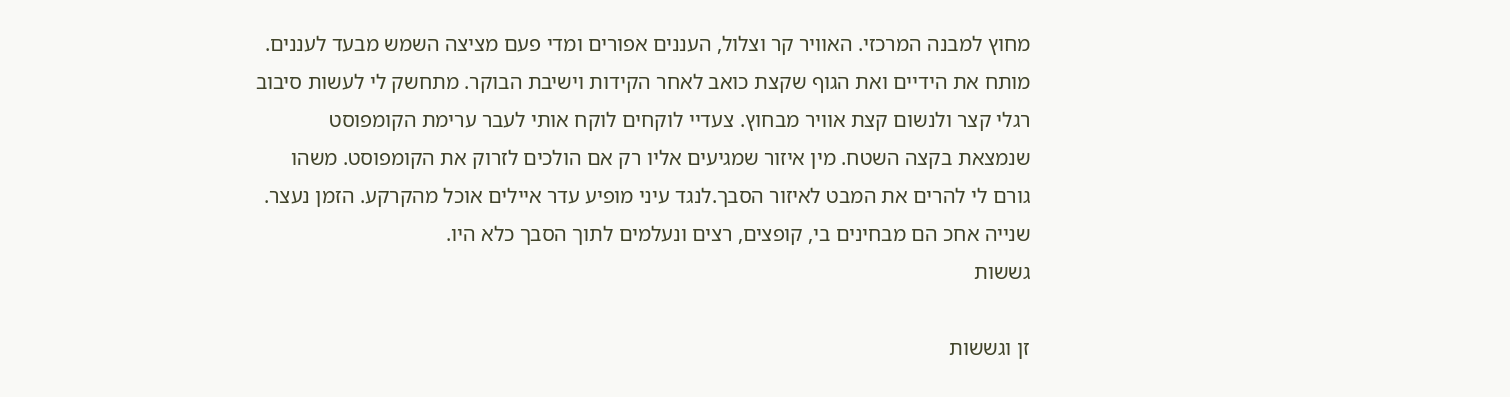מחוץ למבנה המרכזי. האוויר קר וצלול, העננים אפורים ומדי פעם מציצה השמש מבעד לעננים. מותח את הידיים ואת הגוף שקצת כואב לאחר הקידות וישיבת הבוקר. מתחשק לי לעשות סיבוב רגלי קצר ולנשום קצת אוויר מבחוץ. צעדיי לוקחים לוקח אותי לעבר ערימת הקומפוסט שנמצאת בקצה השטח. מין איזור שמגיעים אליו רק אם הולכים לזרוק את הקומפוסט. משהו גורם לי להרים את המבט לאיזור הסבך.לנגד עיני מופיע עדר איילים אוכל מהקרקע. הזמן נעצר. שנייה אחכ הם מבחינים בי, קופצים, רצים ונעלמים לתוך הסבך כלא היו.
גששות

זן וגששות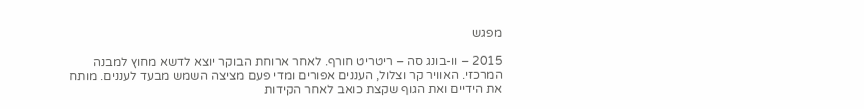מפגש

2015 – וו-בונג סה – ריטריט חורף. לאחר ארוחת הבוקר יוצא לדשא מחוץ למבנה המרכזי. האוויר קר וצלול, העננים אפורים ומדי פעם מציצה השמש מבעד לעננים. מותח את הידיים ואת הגוף שקצת כואב לאחר הקידות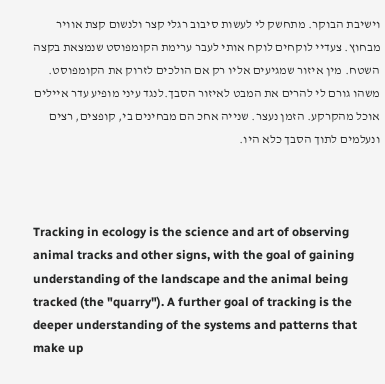וישיבת הבוקר. מתחשק לי לעשות סיבוב רגלי קצר ולנשום קצת אוויר מבחוץ. צעדיי לוקחים לוקח אותי לעבר ערימת הקומפוסט שנמצאת בקצה השטח. מין איזור שמגיעים אליו רק אם הולכים לזרוק את הקומפוסט. משהו גורם לי להרים את המבט לאיזור הסבך.לנגד עיני מופיע עדר איילים אוכל מהקרקע. הזמן נעצר. שנייה אחכ הם מבחינים בי, קופצים, רצים ונעלמים לתוך הסבך כלא היו.



Tracking in ecology is the science and art of observing animal tracks and other signs, with the goal of gaining understanding of the landscape and the animal being tracked (the "quarry"). A further goal of tracking is the deeper understanding of the systems and patterns that make up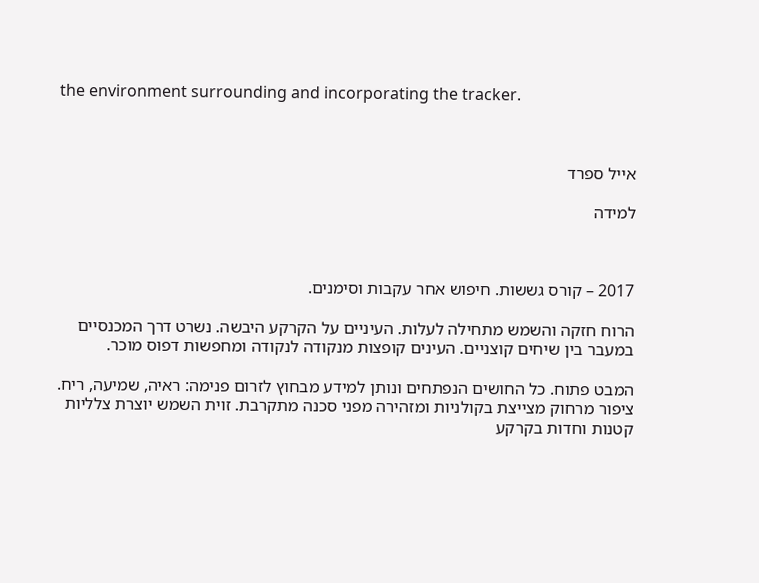the environment surrounding and incorporating the tracker.



אייל ספרד

למידה



2017 – קורס גששות. חיפוש אחר עקבות וסימנים.

הרוח חזקה והשמש מתחילה לעלות. העיניים על הקרקע היבשה. נשרט דרך המכנסיים במעבר בין שיחים קוצניים. העינים קופצות מנקודה לנקודה ומחפשות דפוס מוכר.

המבט פתוח. כל החושים הנפתחים ונותן למידע מבחוץ לזרום פנימה: ראיה, שמיעה, ריח.
ציפור מרחוק מצייצת בקולניות ומזהירה מפני סכנה מתקרבת. זוית השמש יוצרת צלליות קטנות וחדות בקרקע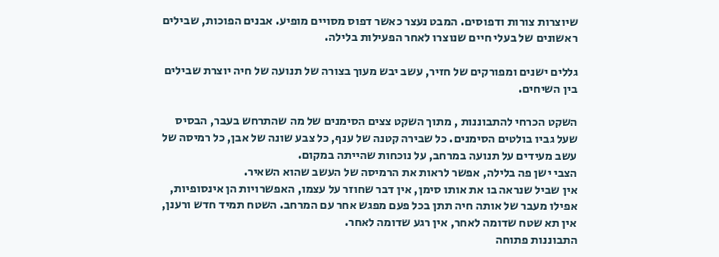שיוצרות צורות ודפוסים. המבט נעצר כאשר דפוס מסויים מופיע. אבנים הפוכות, שבילים ראשונים של בעלי חיים שנוצרו לאחר הפעילות בלילה.

גללים ישנים ומפורקים של חזיר, עשב יבש מעוך בצורה של תנועה של חיה יוצרת שבילים בין השיחים.

השקט הכרחי להתבוננות , מתוך השקט צצים הסימנים של מה שהתרחש בעבר, הבסיס שעל גביו בולטים הסימנים. כל שבירה קטנה של ענף, כל צבע שונה של אבן, כל רמיסה של עשב מעידים על תנועה במרחב, על נוכחות שהייתה במקום.
הצבי ישן פה בלילה, אפשר לראות את הרמיסה של העשב שהוא השאיר.
אין שביל שנראה בו את אותו סימן, אין דבר שחוזר על עצמו, האפשרויות הן אינסופיות, אפילו מעבר של אותה חיה תתן בכל פעם מפגש אחר עם המרחב. השטח תמיד חדש ורענן, אין תא שטח שדומה לאחר, אין רגע שדומה לאחר.
התבוננות פתוחה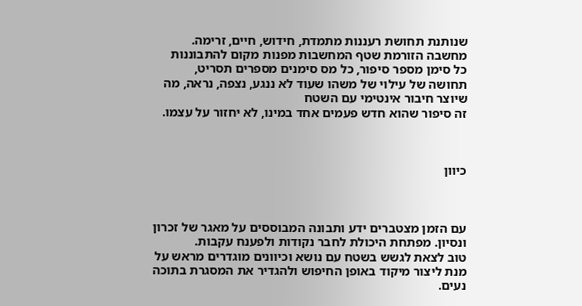שנותנת תחושת רעננות מתמדת, חידוש, חיים, זרימה.
מחשבה הזורמת שטף המחשבות מפנות מקום להתבוננות
כל סימן מספר סיפור, כל מס סימנים מספרים תסריט,
תחושה של עילוי של משהו שעוד לא ננגע, נצפה, נראה, מה שיוצר חיבור אינטימי עם השטח
זה סיפור שהוא חדש פעמים אחד במינו, לא יחזור על עצמו.



כיוון



עם הזמן מצטברים ידע ותבונה המבוססים על מאגר של זכרון ונסיון. מפתחת היכולת לחבר נקודות ולפענח עקבות.
טוב לצאת לגשש בשטח עם נושא וכיוונים מוגדרים מראש על מנת ליצור מיקוד באופן החיפוש ולהגדיר את המסגרת בתוכה נעים.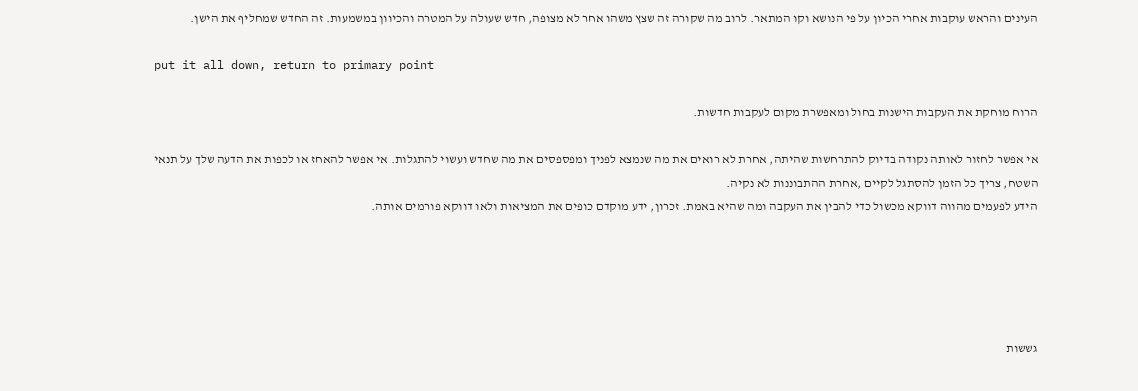העינים והראש עוקבות אחרי הכיון על פי הנושא וקו המתאר. לרוב מה שקורה זה שצץ משהו אחר לא מצופה, חדש שעולה על המטרה והכיוון במשמעות. זה החדש שמחליף את הישן.

put it all down, return to primary point

הרוח מוחקת את העקבות הישנות בחול ומאפשרת מקום לעקבות חדשות.

אי אפשר לחזור לאותה נקודה בדיוק להתרחשות שהיתה, אחרת לא רואים את מה שנמצא לפניך ומפספסים את מה שחדש ועשוי להתגלות. אי אפשר להאחז או לכפות את הדעה שלך על תנאי השטח, צריך כל הזמן להסתגל לקיים ,אחרת ההתבוננות לא נקיה.
הידע לפעמים מהווה דווקא מכשול כדי להבין את העקבה ומה שהיא באמת. זכרון, ידע מוקדם כופים את המציאות ולאו דווקא פורמים אותה.





גששות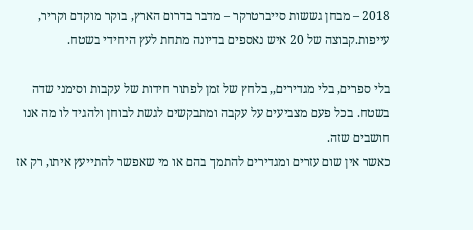2018 – מבחן גששות סייברטרקר – מדבר בדרום הארץ, בוקר מוקדם וקריר, עייפות.קבוצה של 20 איש נאספים בדיונה מתחת לעץ היחידי בשטח.

בלי ספרים, בלי מגדירים,, בלחץ של זמן לפתור חידות של עקבות וסימני שדה בשטח. בכל פעם מצביעים על עקבה ומתבקשים לגשת לבוחן ולהגיד לו מה אנו חושבים שזה.
כאשר אין שום עזרים ומגדירים להתמך בהם או מי שאפשר להתייעץ איתו, רק אז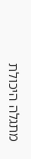מתגלה היכולת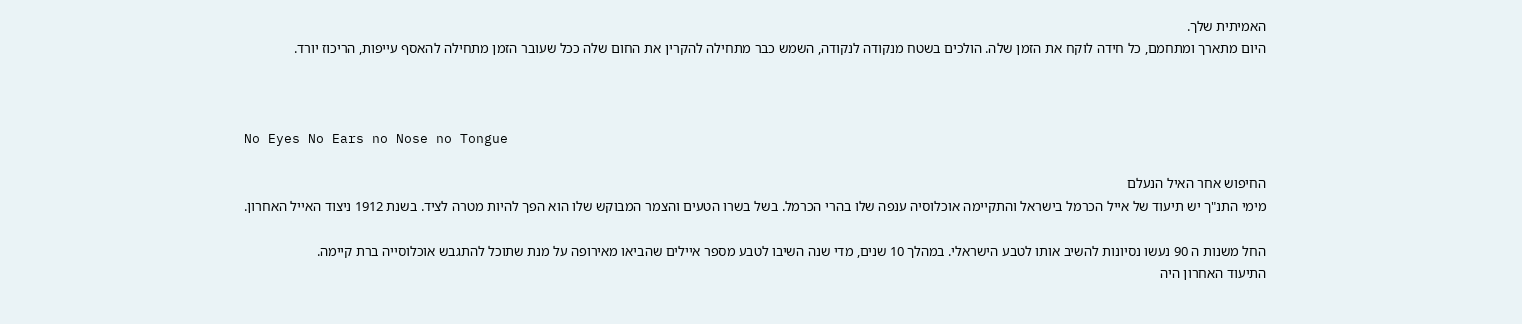האמיתית שלך.
היום מתארך ומתחמם, כל חידה לוקח את הזמן שלה. הולכים בשטח מנקודה לנקודה, השמש כבר מתחילה להקרין את החום שלה ככל שעובר הזמן מתחילה להאסף עייפות, הריכוז יורד.



No Eyes No Ears no Nose no Tongue

החיפוש אחר האיל הנעלם
מימי התנ"ך יש תיעוד של אייל הכרמל בישראל והתקיימה אוכלוסיה ענפה שלו בהרי הכרמל. בשל בשרו הטעים והצמר המבוקש שלו הוא הפך להיות מטרה לציד. בשנת 1912 ניצוד האייל האחרון.

החל משנות ה 90 נעשו נסיונות להשיב אותו לטבע הישראלי. במהלך 10 שנים, מדי שנה השיבו לטבע מספר איילים שהביאו מאירופה על מנת שתוכל להתגבש אוכלוסייה ברת קיימה.
התיעוד האחרון היה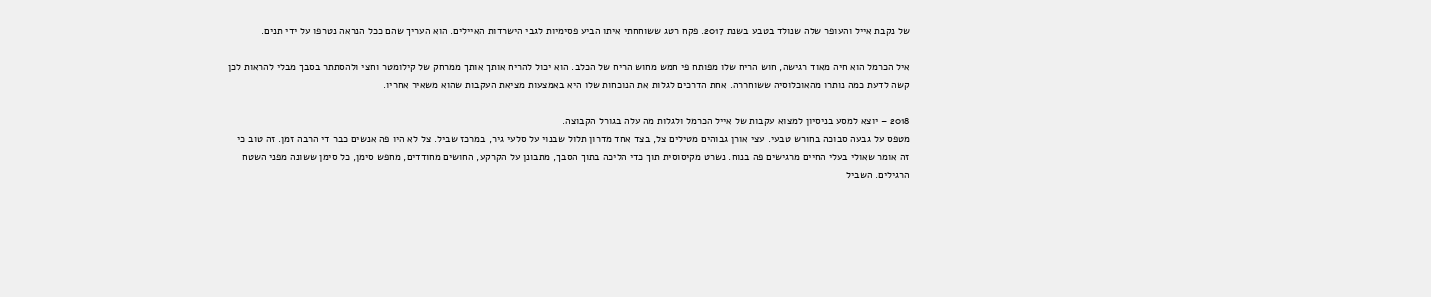של נקבת אייל והעופר שלה שנולד בטבע בשנת 2017. פקח רטג ששוחחתי איתו הביע פסימיות לגבי הישרדות האיילים. הוא העריך שהם ככל הנראה נטרפו על ידי תנים.

איל הכרמל הוא חיה מאוד רגישה, חוש הריח שלו מפותח פי חמש מחוש הריח של הכלב. הוא יכול להריח אותך אותך ממרחק של קילומטר וחצי ולהסתתר בסבך מבלי להראות לכן קשה לדעת כמה נותרו מהאוכלוסיה ששוחררה. אחת הדרכים לגלות את הנוכחות שלו היא באמצעות מציאת העקבות שהוא משאיר אחריו.

2018 – יוצא למסע בניסיון למצוא עקבות של אייל הכרמל ולגלות מה עלה בגורל הקבוצה.
מטפס על גבעה סבוכה בחורש טבעי. עצי אורן גבוהים מטילים צל, בצד אחד מדרון תלול שבנוי על סלעי גיר, במרכז שביל. צל לא היו פה אנשים כבר די הרבה זמן. זה טוב כי זה אומר שאולי בעלי החיים מרגישים פה בנוח. נשרט מקיסוסית תוך כדי הליכה בתוך הסבך, מתבונן על הקרקע, החושים מחודדים, מחפש סימן, כל סימן ששונה מפני השטח הרגילים. השביל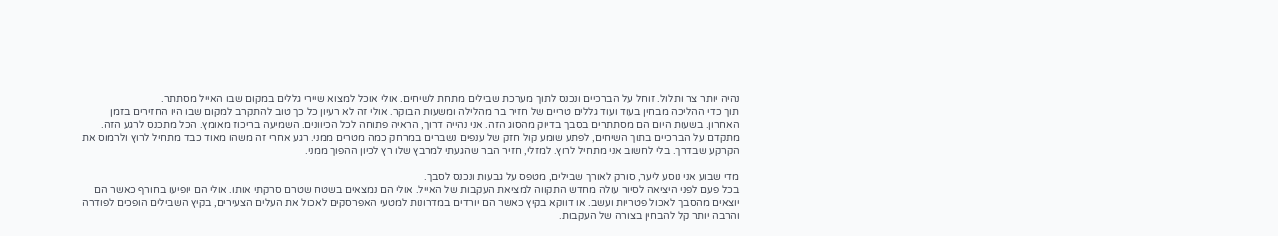נהיה יותר צר ותלול. זוחל על הברכיים ונכנס לתוך מערכת שבילים מתחת לשיחים. אולי אוכל למצוא שיירי גללים במקום שבו האייל מסתתר.
תוך כדי ההליכה מבחין בעוד ועוד גללים טריים של חזיר בר מהלילה ומשעות הבוקר. אולי זה לא רעיון כל כך טוב להתקרב למקום שבו היו החזירים בזמן האחרון. בשעות היום הם מסתתרים בסבך בדיוק מהסוג הזה. אני נהייה דרוך, הראיה פתוחה לכל הכיוונים. השמיעה בריכוז מאומץ. הכל מתכנס לרגע הזה.
מתקדם על הברכיים בתוך השיחים, לפתע שומע קול חזק של ענפים נשברים במרחק כמה מטרים ממני. רגע אחרי זה משהו מאוד כבד מתחיל לרוץ ולרמוס את הקרקע שבדרך. בלי לחשוב אני מתחיל לרוץ. למזלי, חזיר הבר שהגעתי למרבץ שלו רץ לכיון ההפוך ממני.

מדי שבוע אני נוסע ליער, סורק לאורך שבילים, מטפס על גבעות ונכנס לסבך.
בכל פעם לפני היציאה לסיור עולה מחדש התקווה למציאת העקבות של האייל. אולי הם נמצאים בשטח שטרם סרקתי אותו. אולי הם יופיעו בחורף כאשר הם יוצאים מהסבך לאכול פטריות ועשב. או דווקא בקיץ כאשר הם יורדים במדרונות למטעי האפרסקים לאכול את העלים הצעירים, בקיץ השבילים הופכים לפודרה והרבה יותר קל להבחין בצורה של העקבות.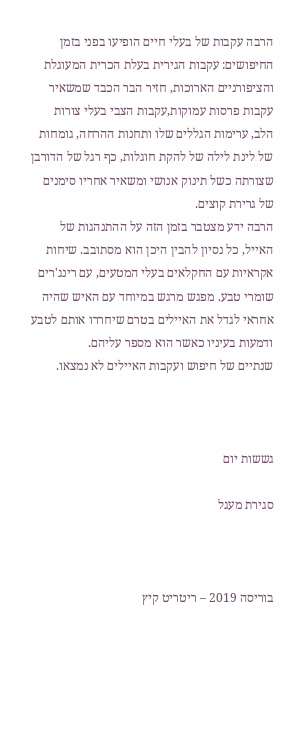הרבה עקבות של בעלי חיים הופיעו בפני בזמן החיפושים: עקבות הגירית בעלת הכרית המעוגלת והציפורניים הארוכות, חזיר הבר הכבד שמשאיר עקבות פרסות עמוקות,עקבות הצבי בעלי צורות הלב, ערימות הגללים שלו ותחנות ההרחה, גומחות של לינת לילה של להקת חוגלות, כף רגל של הדורבן שצורתה כשל תינוק אנושי ומשאיר אחריו סימנים של גרירת קוצים.
הרבה ידע מצטבר בזמן הזה על ההתנהגות של האייל, כל נסיון להבין היכן הוא מסתובב. שיחות אקראיות עם החקלאים בעלי המטעים, עם רינג'רים שומרי טבע. מפגש מרגש במיוחד עם האיש שהיה אחראי לגדל את האיילים בטרם שיחררו אותם לטבע ודמעות בעיניו כאשר הוא מספר עליהם.
שנתיים של חיפוש ועקבות האיילים לא נמצאו.



גששות יום

סגירת מעגל



בוריסה 2019 – ריטריט קיץ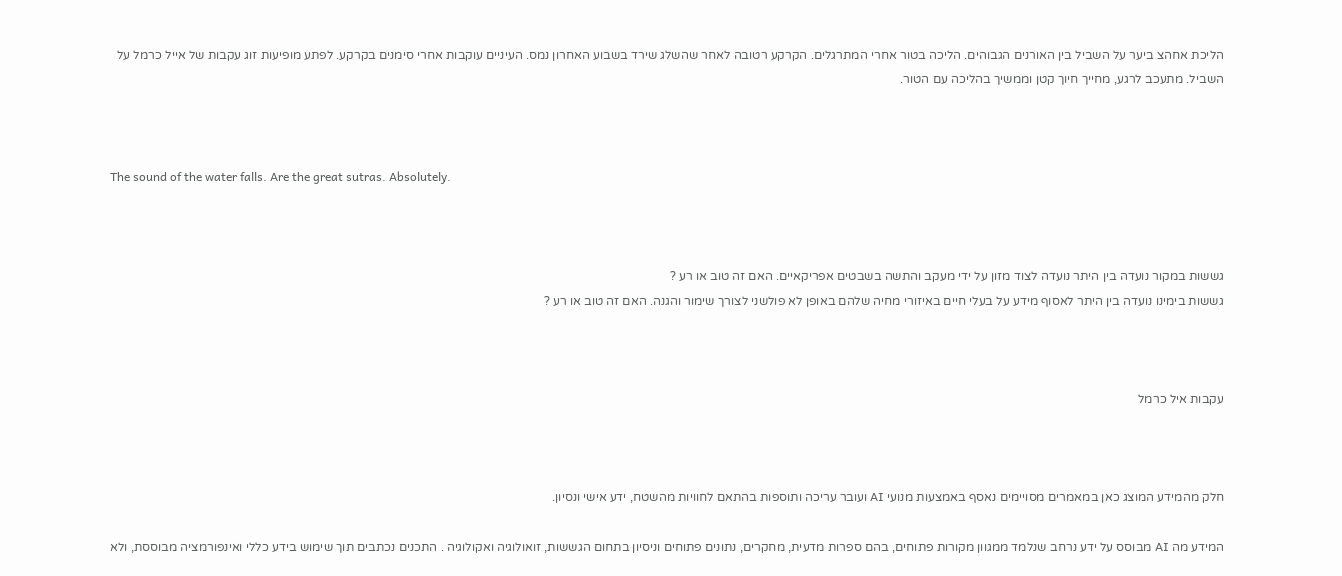הליכת אחהצ ביער על השביל בין האורנים הגבוהים. הליכה בטור אחרי המתרגלים. הקרקע רטובה לאחר שהשלג שירד בשבוע האחרון נמס. העיניים עוקבות אחרי סימנים בקרקע. לפתע מופיעות זוג עקבות של אייל כרמל על השביל. מתעכב לרגע, מחייך חיוך קטן וממשיך בהליכה עם הטור.



The sound of the water falls. Are the great sutras. Absolutely.



גששות במקור נועדה בין היתר נועדה לצוד מזון על ידי מעקב והתשה בשבטים אפריקאיים. האם זה טוב או רע ?
גששות בימינו נועדה בין היתר לאסוף מידע על בעלי חיים באיזורי מחיה שלהם באופן לא פולשני לצורך שימור והגנה. האם זה טוב או רע ?



עקבות איל כרמל



חלק מהמידע המוצג כאן במאמרים מסויימים נאסף באמצעות מנועי AI ועובר עריכה ותוספות בהתאם לחוויות מהשטח, ידע אישי ונסיון.

המידע מה AI מבוסס על ידע נרחב שנלמד ממגוון מקורות פתוחים, בהם ספרות מדעית, מחקרים, נתונים פתוחים וניסיון בתחום הגששות, זואולוגיה ואקולוגיה . התכנים נכתבים תוך שימוש בידע כללי ואינפורמציה מבוססת, ולא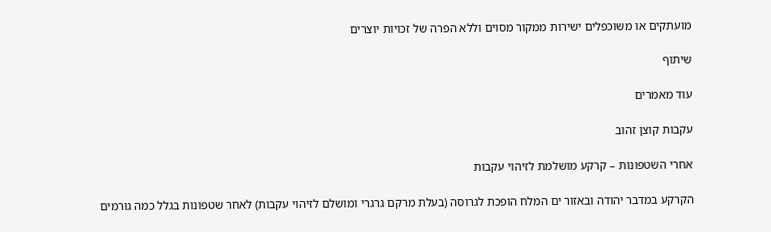מועתקים או משוכפלים ישירות ממקור מסוים וללא הפרה של זכויות יוצרים

שיתוף

עוד מאמרים

עקבות קוצן זהוב

אחרי השטפונות – קרקע מושלמת לזיהוי עקבות

הקרקע במדבר יהודה ובאזור ים המלח הופכת לגרוסה (בעלת מרקם גרגרי ומושלם לזיהוי עקבות) לאחר שטפונות בגלל כמה גורמים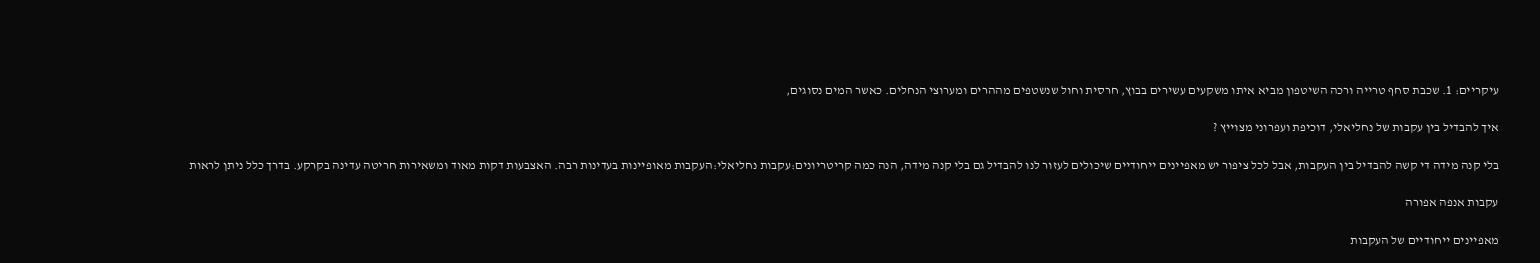עיקריים: 1. שכבת סחף טרייה ורכה השיטפון מביא איתו משקעים עשירים בבוץ, חרסית וחול שנשטפים מההרים ומערוצי הנחלים. כאשר המים נסוגים,

איך להבדיל בין עקבות של נחליאלי, דוכיפת ועפרוני מצוייץ ?

בלי קנה מידה די קשה להבדיל בין העקבות, אבל לכל ציפור יש מאפיינים ייחודיים שיכולים לעזור לנו להבדיל גם בלי קנה מידה, הנה כמה קריטריונים:עקבות נחליאלי:העקבות מאופיינות בעדינות רבה. האצבעות דקות מאוד ומשאירות חריטה עדינה בקרקע. בדרך כלל ניתן לראות

עקבות אנפה אפורה

מאפיינים ייחודיים של העקבות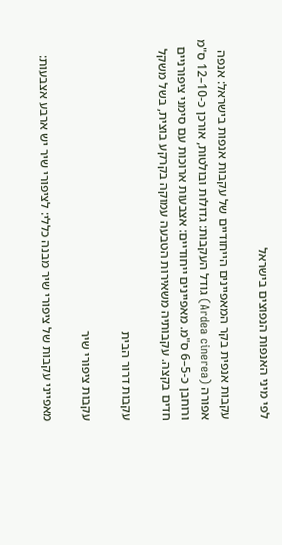לפי מיני האנפות הנפוצים בישראל

עקבות אנפית בקר המאפיינים הייחודיים של עקבות אנפות בישראל: אנפה אפורה (Ardea cinerea) גודל העקבות: גדולות ובולטות, אורכן כ-10–12 ס"מ ורוחבן כ-5–6 ס"מ. מאפיינים ייחודיים: אצבעות ארוכות עם סימני ציפורניים חדים בקצה. עקבותיה משאירות הטבעה עמוקה בקרקע בוצית, בשל משקל

עקבות דרור הבית

עקבות ציפורי שיר

מאפייני עקבות של ציפורי שיר מבנה כללי: לציפורי שיר יש ארבע אצבעות: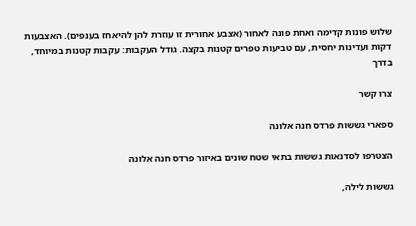שלוש פונות קדימה ואחת פונה לאחור (אצבע אחורית זו עוזרת להן להיאחז בענפים). האצבעות דקות ועדינות יחסית, עם טביעות טפרים קטנות בקצה. גודל העקבות: עקבות קטנות במיוחד, בדרך

צרו קשר

ספארי גששות פרדס חנה אלונה

הצטרפו לסדנאות גששות בתאי שטח שונים באיזור פרדס חנה אלונה

גששות לילה,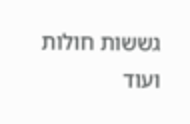גששות חולות ועוד